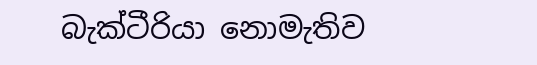බැක්ටීරියා නොමැතිව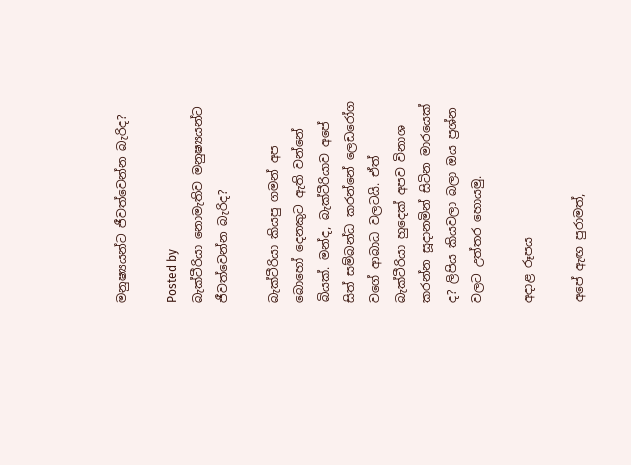මනුෂ්‍යයන්ට ජීවත්වෙන්න බැරිද?

Posted by
බැක්ටීරියා නොමැතිව මනුෂ්‍යයන්ට ජීවත්වෙන්න බැරිද?

බැක්ටීරියා කියපු ගමන් අප බොහෝ දෙනකුට ඇති වන්නේ බියක්. මන්ද, බැක්ටීරියාව අපේ සිත් සම්බන්ධ කරන්නේ ලෙඩරෝග වගේ ආබාධ වලටයි. ඒත් බැක්ටීරියා හුදෙක් අපව විනාශ කරන්න සූදානමින් සිටින මාරයෙක් ද? ලිපිය කියවලා බලා ඔය ප්‍රශ්න වලට උත්තර හොයමු.

අදාළ රූපය

අපේ ඇඟ පුරාමත්,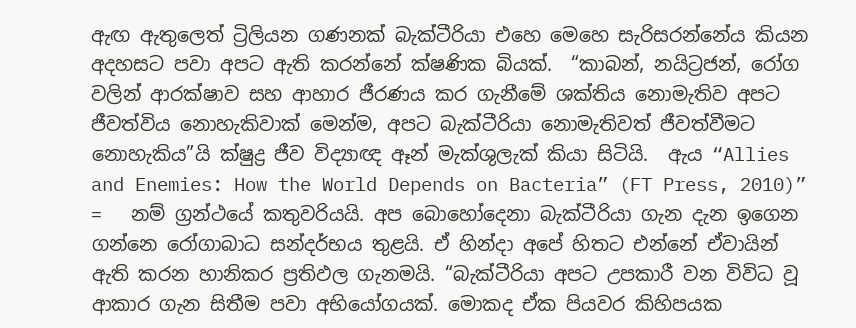ඇඟ ඇතුලෙත් ට්‍රිලියන ගණනක් බැක්ටීරියා එහෙ මෙහෙ සැරිසරන්නේය කියන අදහසට පවා අපට ඇති කරන්නේ ක්ෂණික බියක්.  “කාබන්, නයිට්‍රජන්, රෝග වලින් ආරක්ෂාව සහ ආහාර ජීරණය කර ගැනීමේ ශක්තිය නොමැතිව අපට ජීවත්විය නොහැකිවාක් මෙන්ම, අපට බැක්ටීරියා නොමැතිවත් ජීවත්වීමට නොහැකිය”යි ක්ෂුද්‍ර ජීව විද්‍යාඥ ඈන් මැක්ශුලැක් කියා සිටියි.  ඇය “Allies and Enemies: How the World Depends on Bacteria” (FT Press, 2010)” =   නම් ග්‍රන්ථයේ කතුවරියයි. අප බොහෝදෙනා බැක්ටීරියා ගැන දැන ඉගෙන ගන්නෙ රෝගාබාධ සන්දර්භය තුළයි. ඒ හින්දා අපේ හිතට එන්නේ ඒවායින් ඇති කරන හානිකර ප්‍රතිඵල ගැනමයි. “බැක්ටීරියා අපට උපකාරී වන විවිධ වූ ආකාර ගැන සිතීම පවා අභියෝගයක්. මොකද ඒක පියවර කිහිපයක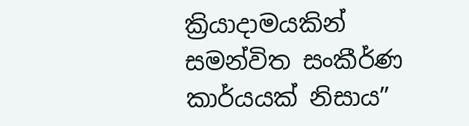ක්‍රියාදාමයකින් සමන්විත සංකීර්ණ කාර්යයක් නිසාය”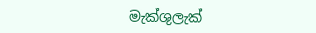මැක්ශුලැක්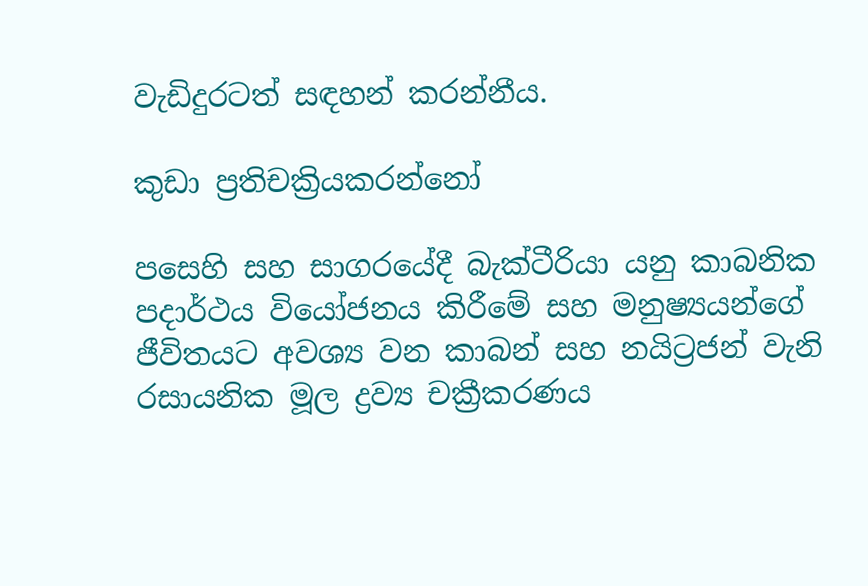වැඩිදුරටත් සඳහන් කරන්නීය.

කුඩා ප්‍රතිචක්‍රියකරන්නෝ

පසෙහි සහ සාගරයේදී බැක්ටීරියා යනු කාබනික පදාර්ථය වියෝජනය කිරීමේ සහ මනුෂ්‍යයන්ගේ ජීවිතයට අවශ්‍ය වන කාබන් සහ නයිට්‍රජන් වැනි රසායනික මූල ද්‍රව්‍ය චක්‍රීකරණය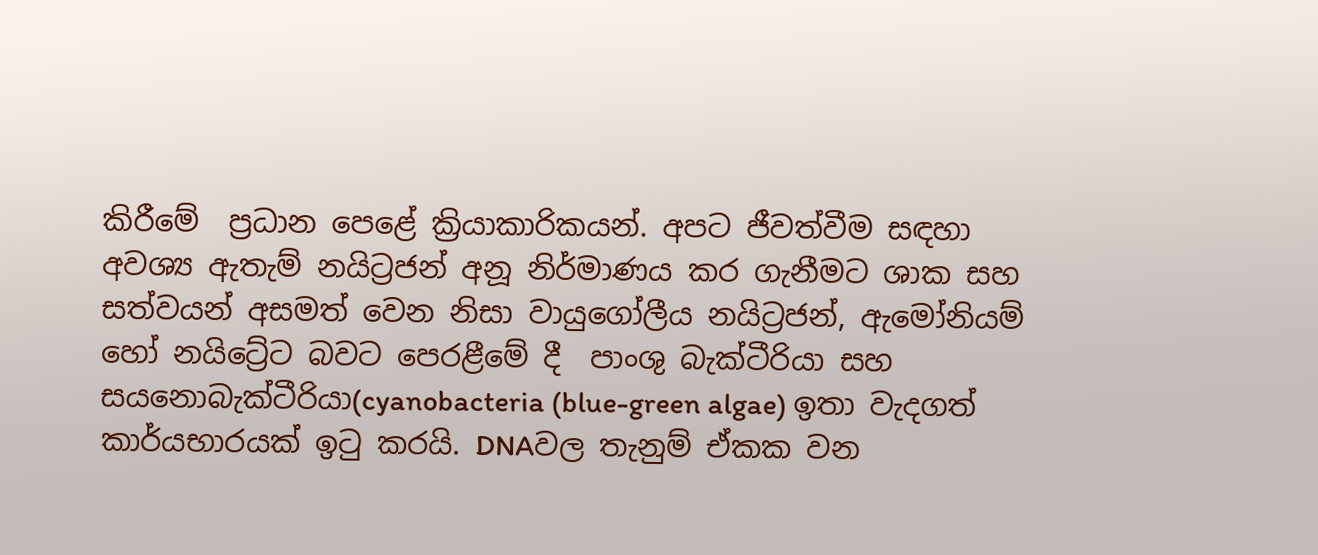කිරීමේ  ප්‍රධාන පෙළේ ක්‍රියාකාරිකයන්. අපට ජීවත්වීම සඳහා අවශ්‍ය ඇතැම් නයිට්‍රජන් අනූ නිර්මාණය කර ගැනීමට ශාක සහ සත්වයන් අසමත් වෙන නිසා වායුගෝලීය නයිට්‍රජන්, ඇමෝනියම් හෝ නයිට්‍රේට බවට පෙරළීමේ දී  පාංශු බැක්ටීරියා සහ සයනොබැක්ටීරියා(cyanobacteria (blue-green algae) ඉතා වැදගත් කාර්යභාරයක් ඉටු කරයි. DNAවල තැනුම් ඒකක වන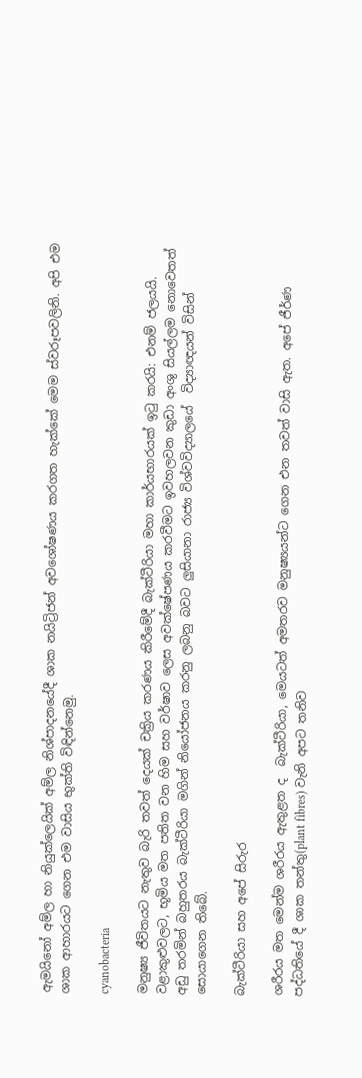ඇමයිනෝ අම්ල හා නියුක්ලෙයික් අම්ල නිශ්පාදනයේදී ශාක නයිට්‍රිජන් අවශෝෂණය කරගත හැක්කේ මෙම ස්වරූපවලිනි. අපි එම ශාක ආහාරයට ගෙන එම වාසිය භුක්ති විඳින්නෙමු.

cyanobacteria

මනුෂ්‍ය ජීවිතයට නැතුව බැරි තවත් දෙයක් චක්‍රිය කරණය කිරීමේදී බැක්ටීරියා මහා කාර්යභාරයක් ඉටු කරයි: එනම් ජලයයි. වළාකුළුවලට, භූමිය මත පතිත වන හිම සහ වර්ෂාව ලෙස අවක්ෂේපණය කරවීමට ඉවහලවන කුඩා අංශු සියල්ලම නොවෙතත් අඩු තරමින් බහුතරය බැක්ටීරියා මගින් නියෝජනය කරනු ලබනු බවට ලුසියානා රාජ්‍ය විශ්වවිද්‍යාලයේ  විද්‍යාඥයන් විසින් සොයාගෙන තිබේ.

බැක්ටීරියා සහ අපේ සිරුර

ශරීරය මත මෙන්ම ශරීරය ඇතුළත ද  බැක්ටීරියා, මෙයටත් අමතරව මනුෂ්‍යයන්ට ගෙන එන තවත් වාසි ඇත. අපේ ජීර්ණ පද්ධතියේ දී ශාක තන්තු(plant fibres) වැනි අපට තනිව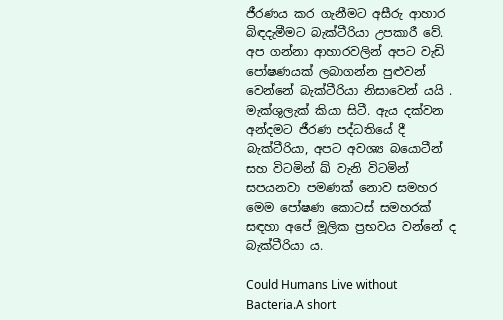ජීරණය කර ගැනීමට අසීරු ආහාර බිඳදැමීමට බැක්ටීරියා උපකාරී වේ. අප ගන්නා ආහාරවලින් අපට වැඩි පෝෂණයක් ලබාගන්න පුළුවන් වෙන්නේ බැක්ටීරියා නිසාවෙන් යයි . මැක්ශුලැක් කියා සිටී. ඇය දක්වන අන්දමට ජීරණ පද්ධතියේ දී බැක්ටීරියා, අපට අවශ්‍ය බයොටීන් සහ විටමින් ඛ් වැනි විටමින් සපයනවා පමණක් නොව සමහර මෙම පෝෂණ කොටස් සමහරක් සඳහා අපේ මූලික ප්‍රභවය වන්නේ ද බැක්ටීරියා ය.

Could Humans Live without Bacteria.A short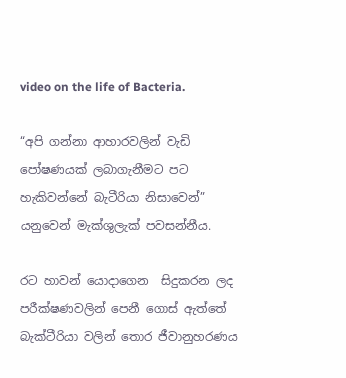video on the life of Bacteria.

“අපි ගන්නා ආහාරවලින් වැඩි පෝෂණයක් ලබාගැනීමට පට හැකිවන්නේ බැටීරියා නිසාවෙන්” යනුවෙන් මැක්ශුලැක් පවසන්නීය.

රට හාවන් යොදාගෙන  සිදුකරන ලද පරීක්ෂණවලින් පෙනී ගොස් ඇත්තේ බැක්ටීරියා වලින් තොර ජීවානුහරණය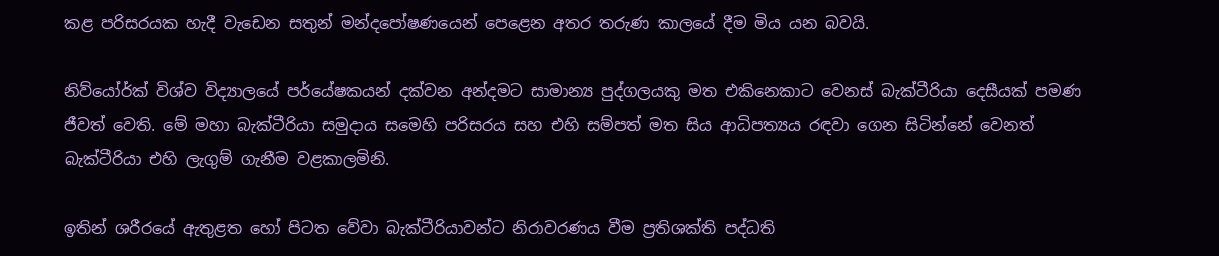කළ පරිසරයක හැදී වැඩෙන සතුන් මන්දපෝෂණයෙන් පෙළෙන අතර තරුණ කාලයේ දීම මිය යන බවයි.

නිව්යෝර්ක් විශ්ව විද්‍යාලයේ පර්යේෂකයන් දක්වන අන්දමට සාමාන්‍ය පුද්ගලයකු මත එකිනෙකාට වෙනස් බැක්ටීරියා දෙසීයක් පමණ ජීවත් වෙති. මේ මහා බැක්ටීරියා සමුදාය සමෙහි පරිසරය සහ එහි සම්පත් මත සිය ආධිපත්‍යය රඳවා ගෙන සිටින්නේ වෙනත් බැක්ටීරියා එහි ලැගුම් ගැනීම වළකාලමිනි.

ඉතින් ශරීරයේ ඇතුළත හෝ පිටත වේවා බැක්ටීරියාවන්ට නිරාවරණය වීම ප්‍රතිශක්ති පද්ධති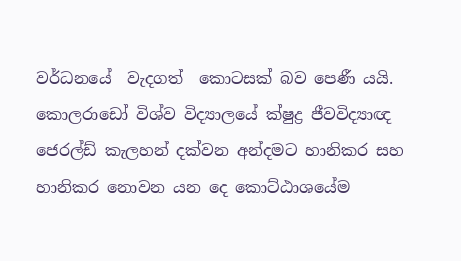වර්ධනයේ  වැදගත්  කොටසක් බව පෙණී යයි. කොලරාඩෝ විශ්ව විද්‍යාලයේ ක්ෂුද්‍ර ජීවවිද්‍යාඥ ජෙරල්ඩ් කැලහන් දක්වන අන්දමට හානිකර සහ හානිකර නොවන යන දෙ කොට්ඨාශයේම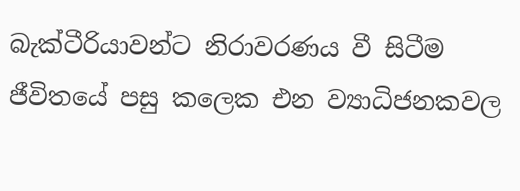බැක්ටීරියාවන්ට නිරාවරණය වී සිටීම ජීවිතයේ පසු කලෙක එන ව්‍යාධිජනකවල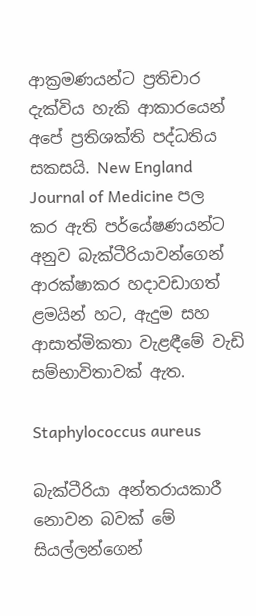ආක්‍රමණයන්ට ප්‍රතිචාර දැක්විය හැකි ආකාරයෙන් අපේ ප්‍රතිශක්ති පද්ධතිය සකසයි. New England Journal of Medicine පල කර ඇති පර්යේෂණයන්ට අනුව බැක්ටීරියාවන්ගෙන් ආරක්ෂාකර හදාවඩාගත් ළමයින් හට, ඇදුම සහ ආසාත්මිකතා වැළඳීමේ වැඩි සම්භාවිතාවක් ඇත.

Staphylococcus aureus

බැක්ටීරියා අන්තරායකාරී නොවන බවක් මේ සියල්ලන්ගෙන්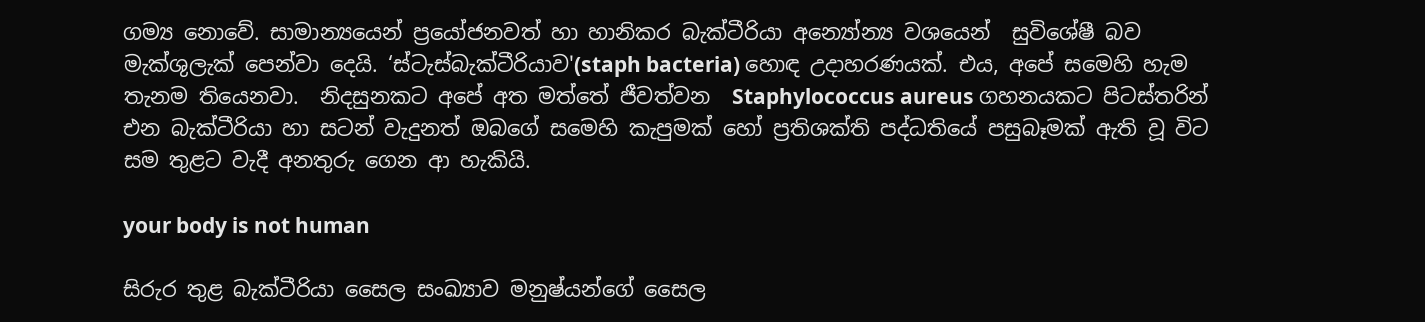ගම්‍ය නොවේ. සාමාන්‍යයෙන් ප්‍රයෝජනවත් හා හානිකර බැක්ටීරියා අන්‍යෝන්‍ය වශයෙන්  සුවිශේෂී බව මැක්ශුලැක් පෙන්වා දෙයි. ‘ස්ටැස්බැක්ටීරියාව'(staph bacteria) හොඳ උදාහරණයක්. එය, අපේ සමෙහි හැම තැනම තියෙනවා.  නිදසුනකට අපේ අත මත්තේ ජීවත්වන  Staphylococcus aureus ගහනයකට පිටස්තරින් එන බැක්ටීරියා හා සටන් වැදුනත් ඔබගේ සමෙහි කැපුමක් හෝ ප්‍රතිශක්ති පද්ධතියේ පසුබෑමක් ඇති වූ විට සම තුළට වැදී අනතුරු ගෙන ආ හැකියි.

your body is not human

සිරුර තුළ බැක්ටීරියා සෛල සංඛ්‍යාව මනුෂ්යන්ගේ සෛල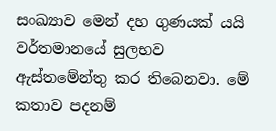සංඛ්‍යාව මෙන් දහ ගුණයක් යයි වර්තමානයේ සුලභව ඇස්තමේන්තු කර තිබෙනවා. මේ කතාව පදනම්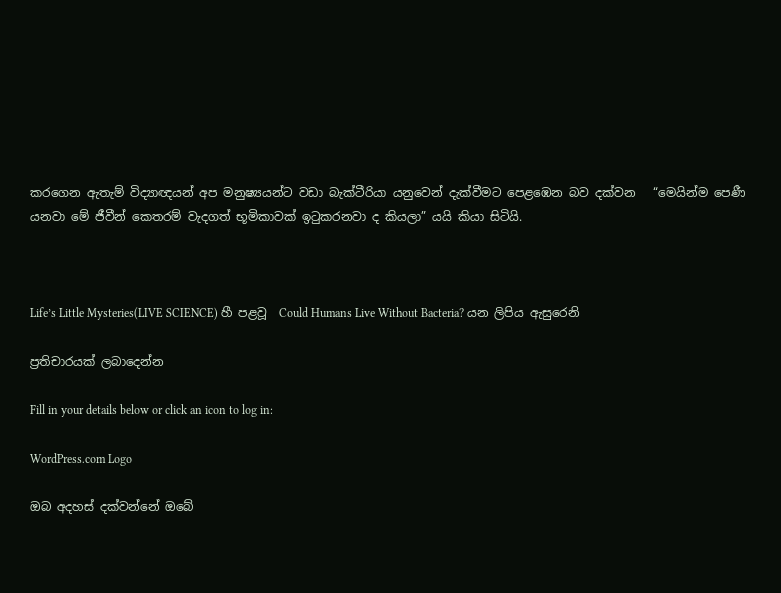කරගෙන ඇතැම් විද්‍යාඥයන් අප මනුෂ්‍යයන්ට වඩා බැක්ටීරියා යනුවෙන් දැක්වීමට පෙළඹෙන බව දක්වන   “මෙයින්ම පෙණී යනවා මේ ජීවීන් කෙතරම් වැදගත් භූමිකාවක් ඉටුකරනවා ද කියලා” යයි කියා සිටියි.



Life’s Little Mysteries(LIVE SCIENCE) හී පළවූ  Could Humans Live Without Bacteria? යන ලිපිය ඇසුරෙනි

ප්‍රතිචාරයක් ලබාදෙන්න

Fill in your details below or click an icon to log in:

WordPress.com Logo

ඔබ අදහස් දක්වන්නේ ඔබේ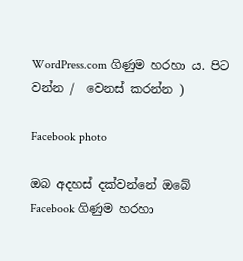WordPress.com ගිණුම හරහා ය. පිට වන්න /  වෙනස් කරන්න )

Facebook photo

ඔබ අදහස් දක්වන්නේ ඔබේ Facebook ගිණුම හරහා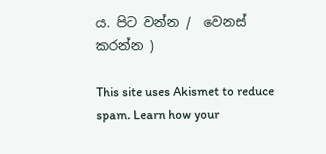ය. පිට වන්න /  වෙනස් කරන්න )

This site uses Akismet to reduce spam. Learn how your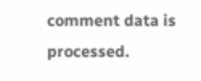comment data is processed.